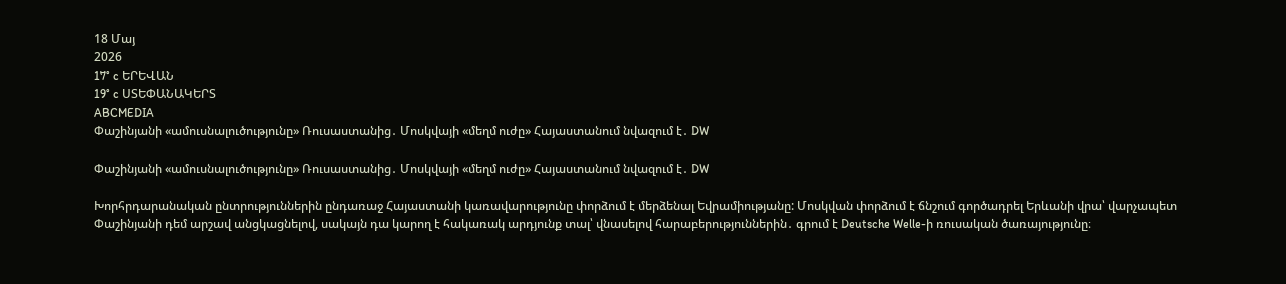18 Մայ
2026
17° c ԵՐԵՎԱՆ
19° c ՍՏԵՓԱՆԱԿԵՐՏ
ABCMEDIA
Փաշինյանի «ամուսնալուծությունը» Ռուսաստանից․ Մոսկվայի «մեղմ ուժը» Հայաստանում նվազում է․ DW

Փաշինյանի «ամուսնալուծությունը» Ռուսաստանից․ Մոսկվայի «մեղմ ուժը» Հայաստանում նվազում է․ DW

Խորհրդարանական ընտրություններին ընդառաջ Հայաստանի կառավարությունը փորձում է մերձենալ Եվրամիությանը: Մոսկվան փորձում է ճնշում գործադրել Երևանի վրա՝ վարչապետ Փաշինյանի դեմ արշավ անցկացնելով, սակայն դա կարող է հակառակ արդյունք տալ՝ վնասելով հարաբերություններին․ գրում է Deutsche Welle-ի ռուսական ծառայությունը։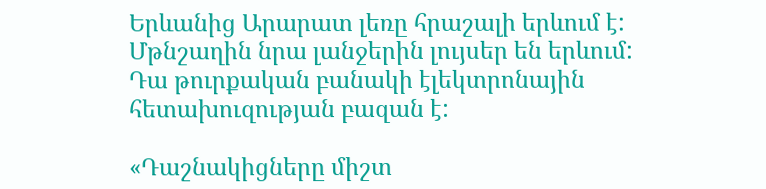Երևանից Արարատ լեռը հրաշալի երևում է: Մթնշաղին նրա լանջերին լույսեր են երևում: Դա թուրքական բանակի էլեկտրոնային հետախուզության բազան է:

«Դաշնակիցները միշտ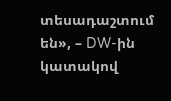տեսադաշտում են», – DW-ին կատակով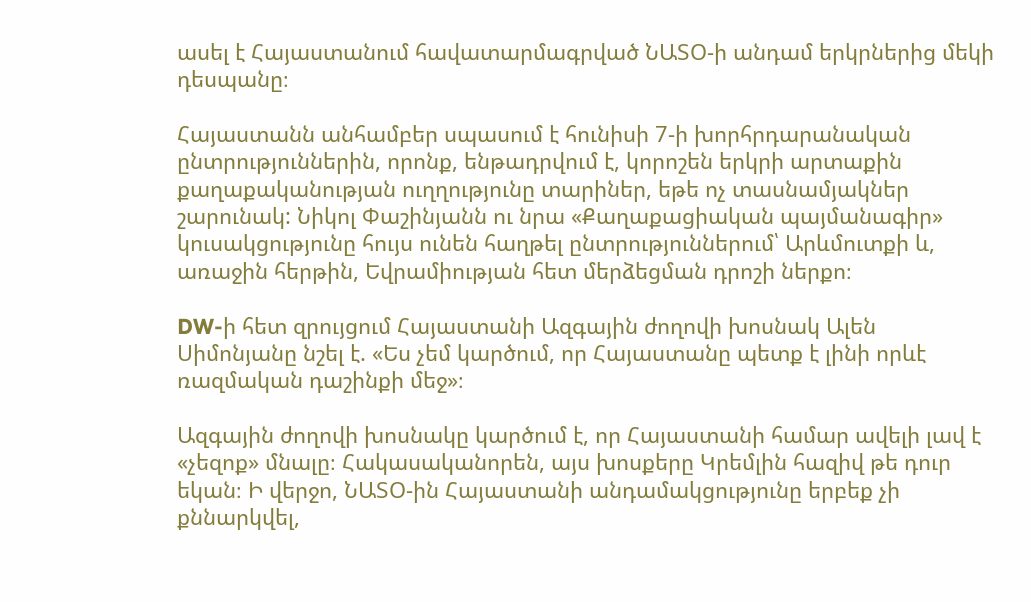ասել է Հայաստանում հավատարմագրված ՆԱՏՕ-ի անդամ երկրներից մեկի դեսպանը։

Հայաստանն անհամբեր սպասում է հունիսի 7-ի խորհրդարանական ընտրություններին, որոնք, ենթադրվում է, կորոշեն երկրի արտաքին քաղաքականության ուղղությունը տարիներ, եթե ոչ տասնամյակներ շարունակ: Նիկոլ Փաշինյանն ու նրա «Քաղաքացիական պայմանագիր» կուսակցությունը հույս ունեն հաղթել ընտրություններում՝ Արևմուտքի և, առաջին հերթին, Եվրամիության հետ մերձեցման դրոշի ներքո։

DW-ի հետ զրույցում Հայաստանի Ազգային ժողովի խոսնակ Ալեն Սիմոնյանը նշել է. «Ես չեմ կարծում, որ Հայաստանը պետք է լինի որևէ ռազմական դաշինքի մեջ»։

Ազգային ժողովի խոսնակը կարծում է, որ Հայաստանի համար ավելի լավ է «չեզոք» մնալը։ Հակասականորեն, այս խոսքերը Կրեմլին հազիվ թե դուր եկան։ Ի վերջո, ՆԱՏՕ-ին Հայաստանի անդամակցությունը երբեք չի քննարկվել,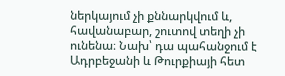ներկայում չի քննարկվում և, հավանաբար, շուտով տեղի չի ունենա։ Նախ՝ դա պահանջում է Ադրբեջանի և Թուրքիայի հետ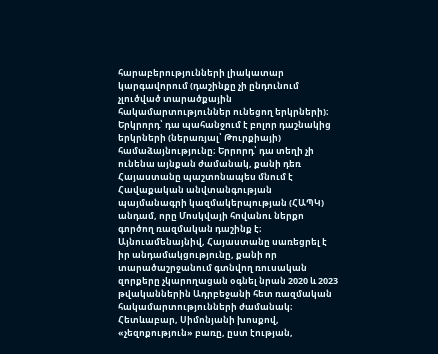հարաբերությունների լիակատար կարգավորում (դաշինքը չի ընդունում չլուծված տարածքային հակամարտություններ ունեցող երկրների)։ Երկրորդ՝ դա պահանջում է բոլոր դաշնակից երկրների (ներառյալ՝ Թուրքիայի) համաձայնությունը։ Երրորդ՝ դա տեղի չի ունենա այնքան ժամանակ, քանի դեռ Հայաստանը պաշտոնապես մնում է Հավաքական անվտանգության պայմանագրի կազմակերպության (ՀԱՊԿ) անդամ, որը Մոսկվայի հովանու ներքո գործող ռազմական դաշինք է։ Այնուամենայնիվ, Հայաստանը սառեցրել է իր անդամակցությունը, քանի որ տարածաշրջանում գտնվող ռուսական զորքերը չկարողացան օգնել նրան 2020 և 2023 թվականներին Ադրբեջանի հետ ռազմական հակամարտությունների ժամանակ։ Հետևաբար, Սիմոնյանի խոսքով, «չեզոքություն» բառը, ըստ էության,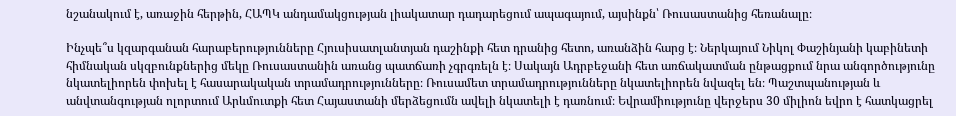նշանակում է, առաջին հերթին, ՀԱՊԿ անդամակցության լիակատար դադարեցում ապագայում, այսինքն՝ Ռուսաստանից հեռանալը։

Ինչպե՞ս կզարգանան հարաբերությունները Հյուսիսատլանտյան դաշինքի հետ դրանից հետո, առանձին հարց է։ Ներկայում Նիկոլ Փաշինյանի կաբինետի հիմնական սկզբունքներից մեկը Ռուսաստանին առանց պատճառի չգրգռելն է։ Սակայն Ադրբեջանի հետ առճակատման ընթացքում նրա անգործությունը նկատելիորեն փոխել է հասարակական տրամադրությունները։ Ռուսամետ տրամադրությունները նկատելիորեն նվազել են։ Պաշտպանության և անվտանգության ոլորտում Արևմուտքի հետ Հայաստանի մերձեցումն ավելի նկատելի է դառնում։ Եվրամիությունը վերջերս 30 միլիոն եվրո է հատկացրել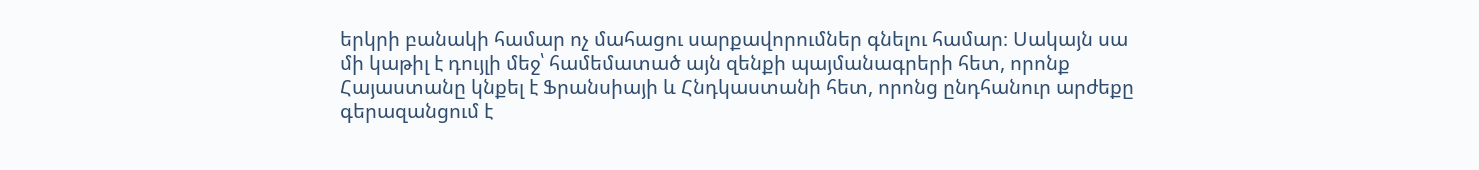երկրի բանակի համար ոչ մահացու սարքավորումներ գնելու համար։ Սակայն սա մի կաթիլ է դույլի մեջ՝ համեմատած այն զենքի պայմանագրերի հետ, որոնք Հայաստանը կնքել է Ֆրանսիայի և Հնդկաստանի հետ, որոնց ընդհանուր արժեքը գերազանցում է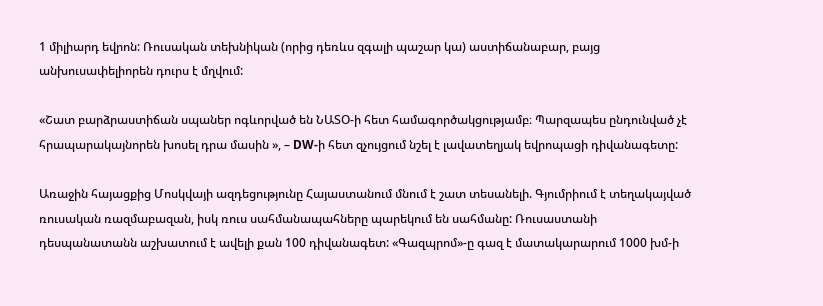1 միլիարդ եվրոն: Ռուսական տեխնիկան (որից դեռևս զգալի պաշար կա) աստիճանաբար, բայց անխուսափելիորեն դուրս է մղվում:

«Շատ բարձրաստիճան սպաներ ոգևորված են ՆԱՏՕ-ի հետ համագործակցությամբ։ Պարզապես ընդունված չէ հրապարակայնորեն խոսել դրա մասին », – DW-ի հետ զչույցում նշել է լավատեղյակ եվրոպացի դիվանագետը:

Առաջին հայացքից Մոսկվայի ազդեցությունը Հայաստանում մնում է շատ տեսանելի. Գյումրիում է տեղակայված ռուսական ռազմաբազան, իսկ ռուս սահմանապահները պարեկում են սահմանը: Ռուսաստանի դեսպանատանն աշխատում է ավելի քան 100 դիվանագետ: «Գազպրոմ»-ը գազ է մատակարարում 1000 խմ-ի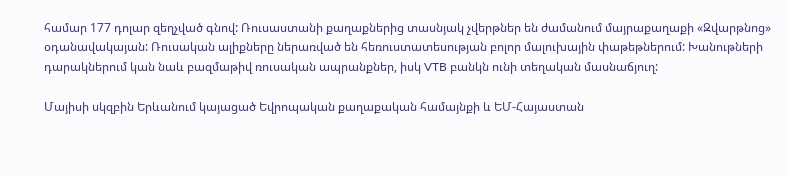համար 177 դոլար զեղչված գնով: Ռուսաստանի քաղաքներից տասնյակ չվերթներ են ժամանում մայրաքաղաքի «Զվարթնոց» օդանավակայան: Ռուսական ալիքները ներառված են հեռուստատեսության բոլոր մալուխային փաթեթներում: Խանութների դարակներում կան նաև բազմաթիվ ռուսական ապրանքներ, իսկ VTB բանկն ունի տեղական մասնաճյուղ:

Մայիսի սկզբին Երևանում կայացած Եվրոպական քաղաքական համայնքի և ԵՄ-Հայաստան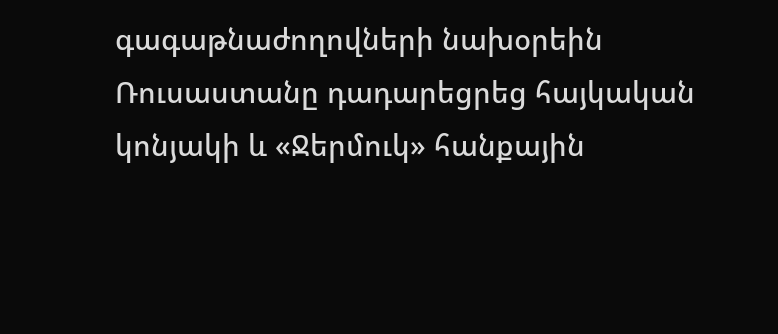գագաթնաժողովների նախօրեին Ռուսաստանը դադարեցրեց հայկական կոնյակի և «Ջերմուկ» հանքային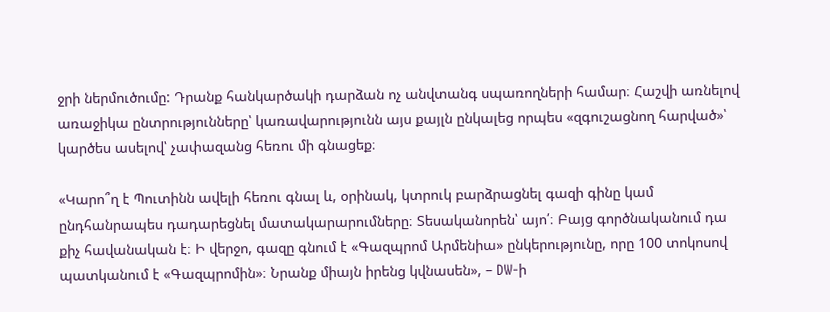ջրի ներմուծումը: Դրանք հանկարծակի դարձան ոչ անվտանգ սպառողների համար։ Հաշվի առնելով առաջիկա ընտրությունները՝ կառավարությունն այս քայլն ընկալեց որպես «զգուշացնող հարված»՝ կարծես ասելով՝ չափազանց հեռու մի գնացեք։

«Կարո՞ղ է Պուտինն ավելի հեռու գնալ և, օրինակ, կտրուկ բարձրացնել գազի գինը կամ ընդհանրապես դադարեցնել մատակարարումները։ Տեսականորեն՝ այո՛։ Բայց գործնականում դա քիչ հավանական է։ Ի վերջո, գազը գնում է «Գազպրոմ Արմենիա» ընկերությունը, որը 100 տոկոսով պատկանում է «Գազպրոմին»։ Նրանք միայն իրենց կվնասեն», – DW-ի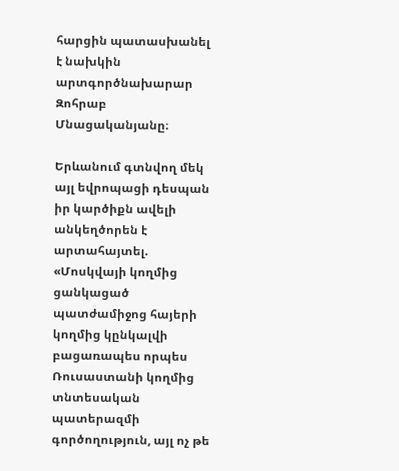հարցին պատասխանել է նախկին արտգործնախարար Զոհրաբ Մնացականյանը։

Երևանում գտնվող մեկ այլ եվրոպացի դեսպան իր կարծիքն ավելի անկեղծորեն է արտահայտել. «Մոսկվայի կողմից ցանկացած պատժամիջոց հայերի կողմից կընկալվի բացառապես որպես Ռուսաստանի կողմից տնտեսական պատերազմի գործողություն, այլ ոչ թե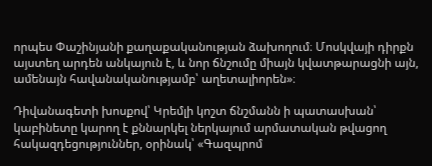որպես Փաշինյանի քաղաքականության ձախողում։ Մոսկվայի դիրքն այստեղ արդեն անկայուն է, և նոր ճնշումը միայն կվատթարացնի այն, ամենայն հավանականությամբ՝ աղետալիորեն»։

Դիվանագետի խոսքով՝ Կրեմլի կոշտ ճնշմանն ի պատասխան՝ կաբինետը կարող է քննարկել ներկայում արմատական թվացող հակազդեցություններ, օրինակ՝ «Գազպրոմ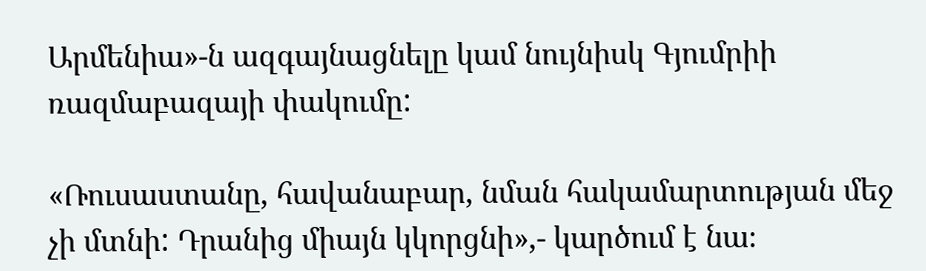Արմենիա»-ն ազգայնացնելը կամ նույնիսկ Գյումրիի ռազմաբազայի փակումը:

«Ռուսաստանը, հավանաբար, նման հակամարտության մեջ չի մտնի: Դրանից միայն կկորցնի»,- կարծում է նա։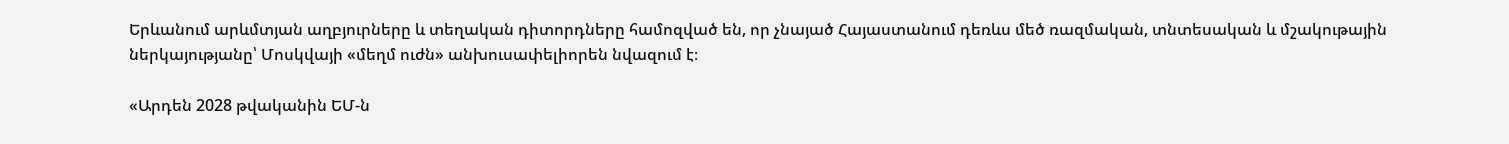Երևանում արևմտյան աղբյուրները և տեղական դիտորդները համոզված են, որ չնայած Հայաստանում դեռևս մեծ ռազմական, տնտեսական և մշակութային ներկայությանը՝ Մոսկվայի «մեղմ ուժն» անխուսափելիորեն նվազում է։

«Արդեն 2028 թվականին ԵՄ-ն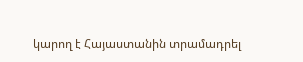կարող է Հայաստանին տրամադրել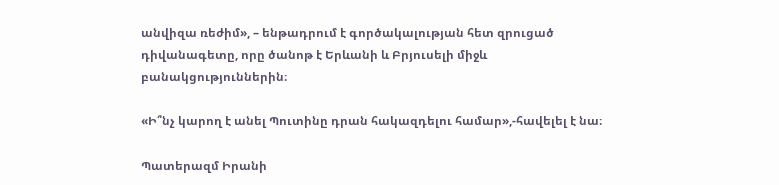անվիզա ռեժիմ», – ենթադրում է գործակալության հետ զրուցած դիվանագետը, որը ծանոթ է Երևանի և Բրյուսելի միջև բանակցություններին։

«Ի՞նչ կարող է անել Պուտինը դրան հակազդելու համար»,-հավելել է նա։

Պատերազմ Իրանի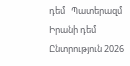դեմ   Պատերազմ Իրանի դեմ Ընտրություն 2026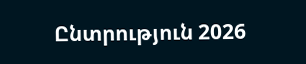Ընտրություն 2026